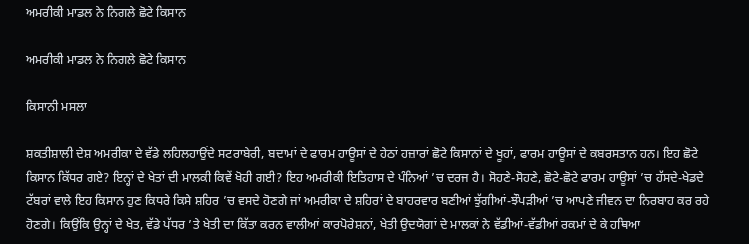ਅਮਰੀਕੀ ਮਾਡਲ ਨੇ ਨਿਗਲੇ ਛੋਟੇ ਕਿਸਾਨ

ਅਮਰੀਕੀ ਮਾਡਲ ਨੇ ਨਿਗਲੇ ਛੋਟੇ ਕਿਸਾਨ

ਕਿਸਾਨੀ ਮਸਲਾ

ਸ਼ਕਤੀਸ਼ਾਲੀ ਦੇਸ਼ ਅਮਰੀਕਾ ਦੇ ਵੱਡੇ ਲਹਿਲਹਾਉਂਦੇ ਸਟਰਾਬੇਰੀ, ਬਦਾਮਾਂ ਦੇ ਫਾਰਮ ਹਾਊਸਾਂ ਦੇ ਹੇਠਾਂ ਹਜ਼ਾਰਾਂ ਛੋਟੇ ਕਿਸਾਨਾਂ ਦੇ ਖੂਹਾਂ, ਫਾਰਮ ਹਾਊਸਾਂ ਦੇ ਕਬਰਸਤਾਨ ਹਨ। ਇਹ ਛੋਟੇ ਕਿਸਾਨ ਕਿੱਧਰ ਗਏ? ਇਨ੍ਹਾਂ ਦੇ ਖੇਤਾਂ ਦੀ ਮਾਲਕੀ ਕਿਵੇਂ ਖੋਹੀ ਗਈ? ਇਹ ਅਮਰੀਕੀ ਇਤਿਹਾਸ ਦੇ ਪੰਨਿਆਂ ’ਚ ਦਰਜ ਹੈ। ਸੋਹਣੇ-ਸੋਹਣੇ, ਛੋਟੇ-ਛੋਟੇ ਫਾਰਮ ਹਾਊਸਾਂ ’ਚ ਹੱਸਦੇ-ਖੇਡਦੇ ਟੱਬਰਾਂ ਵਾਲੇ ਇਹ ਕਿਸਾਨ ਹੁਣ ਕਿਧਰੇ ਕਿਸੇ ਸ਼ਹਿਰ ’ਚ ਵਸਦੇ ਹੋਣਗੇ ਜਾਂ ਅਮਰੀਕਾ ਦੇ ਸ਼ਹਿਰਾਂ ਦੇ ਬਾਹਰਵਾਰ ਬਣੀਆਂ ਝੁੱਗੀਆਂ-ਝੌਪੜੀਆਂ ’ਚ ਆਪਣੇ ਜੀਵਨ ਦਾ ਨਿਰਬਾਹ ਕਰ ਰਹੇ ਹੋਣਗੇ। ਕਿਉਂਕਿ ਉਨ੍ਹਾਂ ਦੇ ਖੇਤ, ਵੱਡੇ ਪੱਧਰ ’ਤੇ ਖੇਤੀ ਦਾ ਕਿੱਤਾ ਕਰਨ ਵਾਲੀਆਂ ਕਾਰਪੋਰੇਸ਼ਨਾਂ, ਖੇਤੀ ਉਦਯੋਗਾਂ ਦੇ ਮਾਲਕਾਂ ਨੇ ਵੱਡੀਆਂ-ਵੱਡੀਆਂ ਰਕਮਾਂ ਦੇ ਕੇ ਹਥਿਆ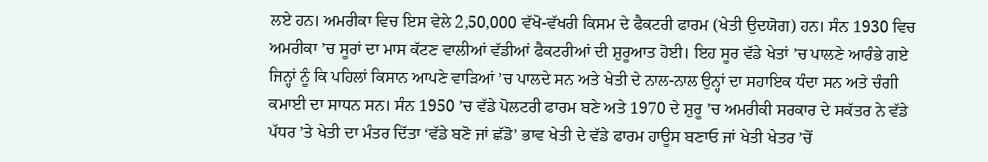ਲਏ ਹਨ। ਅਮਰੀਕਾ ਵਿਚ ਇਸ ਵੇਲੇ 2,50,000 ਵੱਖੋ-ਵੱਖਰੀ ਕਿਸਮ ਦੇ ਫੈਕਟਰੀ ਫਾਰਮ (ਖੇਤੀ ਉਦਯੋਗ) ਹਨ। ਸੰਨ 1930 ਵਿਚ ਅਮਰੀਕਾ ’ਚ ਸੂਰਾਂ ਦਾ ਮਾਸ ਕੱਟਣ ਵਾਲੀਆਂ ਵੱਡੀਆਂ ਫੈਕਟਰੀਆਂ ਦੀ ਸ਼ੁਰੂਆਤ ਹੋਈ। ਇਹ ਸੂਰ ਵੱਡੇ ਖੇਤਾਂ ’ਚ ਪਾਲਣੇ ਆਰੰਭੇ ਗਏ ਜਿਨ੍ਹਾਂ ਨੂੰ ਕਿ ਪਹਿਲਾਂ ਕਿਸਾਨ ਆਪਣੇ ਵਾੜਿਆਂ ’ਚ ਪਾਲਦੇ ਸਨ ਅਤੇ ਖੇਤੀ ਦੇ ਨਾਲ-ਨਾਲ ਉਨ੍ਹਾਂ ਦਾ ਸਹਾਇਕ ਧੰਦਾ ਸਨ ਅਤੇ ਚੰਗੀ ਕਮਾਈ ਦਾ ਸਾਧਨ ਸਨ। ਸੰਨ 1950 ’ਚ ਵੱਡੇ ਪੋਲਟਰੀ ਫਾਰਮ ਬਣੇ ਅਤੇ 1970 ਦੇ ਸ਼ੁਰੂ ’ਚ ਅਮਰੀਕੀ ਸਰਕਾਰ ਦੇ ਸਕੱਤਰ ਨੇ ਵੱਡੇ ਪੱਧਰ ’ਤੇ ਖੇਤੀ ਦਾ ਮੰਤਰ ਦਿੱਤਾ ‘ਵੱਡੇ ਬਣੋ ਜਾਂ ਛੱਡੋ’ ਭਾਵ ਖੇਤੀ ਦੇ ਵੱਡੇ ਫਾਰਮ ਹਾਊਸ ਬਣਾਓ ਜਾਂ ਖੇਤੀ ਖੇਤਰ ’ਚੋਂ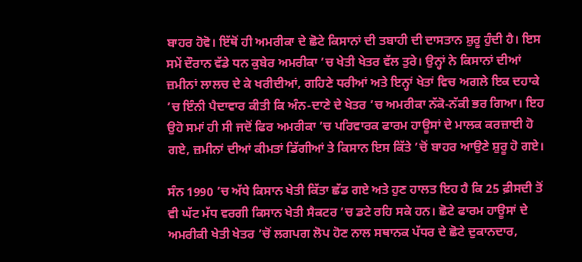ਬਾਹਰ ਹੋਵੋ। ਇੱਥੋਂ ਹੀ ਅਮਰੀਕਾ ਦੇ ਛੋਟੇ ਕਿਸਾਨਾਂ ਦੀ ਤਬਾਹੀ ਦੀ ਦਾਸਤਾਨ ਸ਼ੁਰੂ ਹੁੰਦੀ ਹੈ। ਇਸ ਸਮੇਂ ਦੌਰਾਨ ਵੱਡੇ ਧਨ ਕੁਬੇਰ ਅਮਰੀਕਾ ’ਚ ਖੇਤੀ ਖੇਤਰ ਵੱਲ ਤੁਰੇ। ਉਨ੍ਹਾਂ ਨੇ ਕਿਸਾਨਾਂ ਦੀਆਂ ਜ਼ਮੀਨਾਂ ਲਾਲਚ ਦੇ ਕੇ ਖਰੀਦੀਆਂ, ਗਹਿਣੇ ਧਰੀਆਂ ਅਤੇ ਇਨ੍ਹਾਂ ਖੇਤਾਂ ਵਿਚ ਅਗਲੇ ਇਕ ਦਹਾਕੇ ’ਚ ਇੰਨੀ ਪੈਦਾਵਾਰ ਕੀਤੀ ਕਿ ਅੰਨ-ਦਾਣੇ ਦੇ ਖੇਤਰ ’ਚ ਅਮਰੀਕਾ ਨੱਕੋ-ਨੱਕੀ ਭਰ ਗਿਆ। ਇਹ ਉਹੋ ਸਮਾਂ ਹੀ ਸੀ ਜਦੋਂ ਫਿਰ ਅਮਰੀਕਾ ’ਚ ਪਰਿਵਾਰਕ ਫਾਰਮ ਹਾਊਸਾਂ ਦੇ ਮਾਲਕ ਕਰਜ਼ਾਈ ਹੋ ਗਏ, ਜ਼ਮੀਨਾਂ ਦੀਆਂ ਕੀਮਤਾਂ ਡਿੱਗੀਆਂ ਤੇ ਕਿਸਾਨ ਇਸ ਕਿੱਤੇ ’ਚੋਂ ਬਾਹਰ ਆਉਣੇ ਸ਼ੁਰੂ ਹੋ ਗਏ।

ਸੰਨ 1990 ’ਚ ਅੱਧੇ ਕਿਸਾਨ ਖੇਤੀ ਕਿੱਤਾ ਛੱਡ ਗਏ ਅਤੇ ਹੁਣ ਹਾਲਤ ਇਹ ਹੈ ਕਿ 25 ਫ਼ੀਸਦੀ ਤੋਂ ਵੀ ਘੱਟ ਮੱਧ ਵਰਗੀ ਕਿਸਾਨ ਖੇਤੀ ਸੈਕਟਰ ’ਚ ਡਟੇ ਰਹਿ ਸਕੇ ਹਨ। ਛੋਟੇ ਫਾਰਮ ਹਾਊਸਾਂ ਦੇ ਅਮਰੀਕੀ ਖੇਤੀ ਖੇਤਰ ’ਚੋਂ ਲਗਪਗ ਲੋਪ ਹੋਣ ਨਾਲ ਸਥਾਨਕ ਪੱਧਰ ਦੇ ਛੋਟੇ ਦੁਕਾਨਦਾਰ,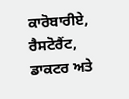ਕਾਰੋਬਾਰੀਏ, ਰੈਸਟੋਰੈਂਟ, ਡਾਕਟਰ ਅਤੇ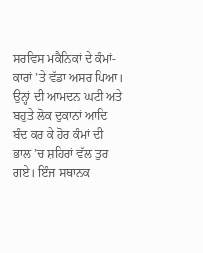ਸਰਵਿਸ ਮਕੈਨਿਕਾਂ ਦੇ ਕੰਮਾਂ-ਕਾਰਾਂ ’ਤੇ ਵੱਡਾ ਅਸਰ ਪਿਆ। ਉਨ੍ਹਾਂ ਦੀ ਆਮਦਨ ਘਟੀ ਅਤੇ ਬਹੁਤੇ ਲੋਕ ਦੁਕਾਨਾਂ ਆਦਿ ਬੰਦ ਕਰ ਕੇ ਹੋਰ ਕੰਮਾਂ ਦੀ ਭਾਲ ’ਚ ਸ਼ਹਿਰਾਂ ਵੱਲ ਤੁਰ ਗਏ। ਇੰਜ ਸਥਾਨਕ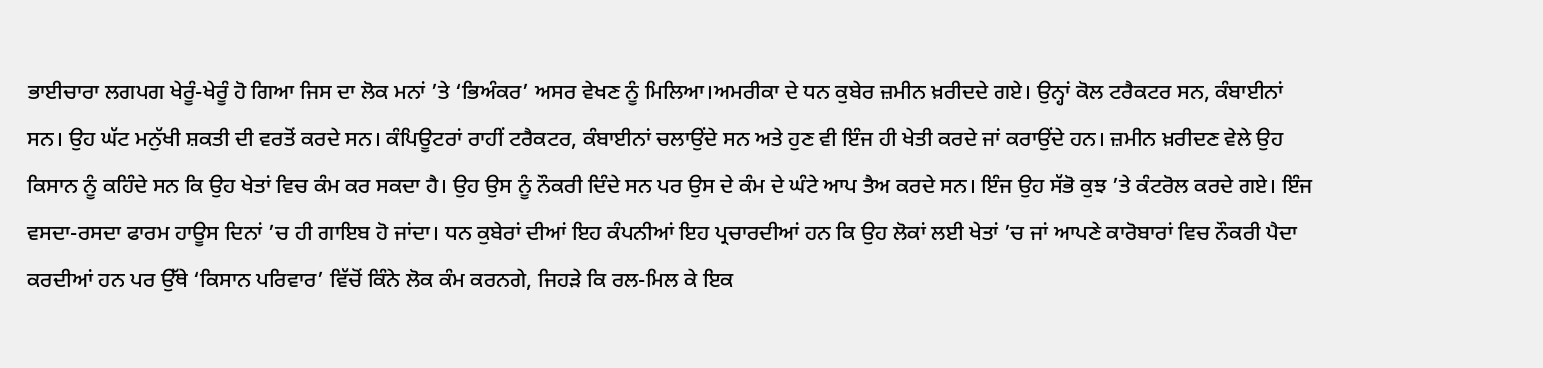ਭਾਈਚਾਰਾ ਲਗਪਗ ਖੇਰੂੰ-ਖੇਰੂੰ ਹੋ ਗਿਆ ਜਿਸ ਦਾ ਲੋਕ ਮਨਾਂ ’ਤੇ ‘ਭਿਅੰਕਰ’ ਅਸਰ ਵੇਖਣ ਨੂੰ ਮਿਲਿਆ।ਅਮਰੀਕਾ ਦੇ ਧਨ ਕੁਬੇਰ ਜ਼ਮੀਨ ਖ਼ਰੀਦਦੇ ਗਏ। ਉਨ੍ਹਾਂ ਕੋਲ ਟਰੈਕਟਰ ਸਨ, ਕੰਬਾਈਨਾਂ ਸਨ। ਉਹ ਘੱਟ ਮਨੁੱਖੀ ਸ਼ਕਤੀ ਦੀ ਵਰਤੋਂ ਕਰਦੇ ਸਨ। ਕੰਪਿਊਟਰਾਂ ਰਾਹੀਂ ਟਰੈਕਟਰ, ਕੰਬਾਈਨਾਂ ਚਲਾਉਂਦੇ ਸਨ ਅਤੇ ਹੁਣ ਵੀ ਇੰਜ ਹੀ ਖੇਤੀ ਕਰਦੇ ਜਾਂ ਕਰਾਉਂਦੇ ਹਨ। ਜ਼ਮੀਨ ਖ਼ਰੀਦਣ ਵੇਲੇ ਉਹ ਕਿਸਾਨ ਨੂੰ ਕਹਿੰਦੇ ਸਨ ਕਿ ਉਹ ਖੇਤਾਂ ਵਿਚ ਕੰਮ ਕਰ ਸਕਦਾ ਹੈ। ਉਹ ਉਸ ਨੂੰ ਨੌਕਰੀ ਦਿੰਦੇ ਸਨ ਪਰ ਉਸ ਦੇ ਕੰਮ ਦੇ ਘੰਟੇ ਆਪ ਤੈਅ ਕਰਦੇ ਸਨ। ਇੰਜ ਉਹ ਸੱਭੋ ਕੁਝ ’ਤੇ ਕੰਟਰੋਲ ਕਰਦੇ ਗਏ। ਇੰਜ ਵਸਦਾ-ਰਸਦਾ ਫਾਰਮ ਹਾਊਸ ਦਿਨਾਂ ’ਚ ਹੀ ਗਾਇਬ ਹੋ ਜਾਂਦਾ। ਧਨ ਕੁਬੇਰਾਂ ਦੀਆਂ ਇਹ ਕੰਪਨੀਆਂ ਇਹ ਪ੍ਰਚਾਰਦੀਆਂ ਹਨ ਕਿ ਉਹ ਲੋਕਾਂ ਲਈ ਖੇਤਾਂ ’ਚ ਜਾਂ ਆਪਣੇ ਕਾਰੋਬਾਰਾਂ ਵਿਚ ਨੌਕਰੀ ਪੈਦਾ ਕਰਦੀਆਂ ਹਨ ਪਰ ਉੱਥੇ ‘ਕਿਸਾਨ ਪਰਿਵਾਰ’ ਵਿੱਚੋਂ ਕਿੰਨੇ ਲੋਕ ਕੰਮ ਕਰਨਗੇ, ਜਿਹੜੇ ਕਿ ਰਲ-ਮਿਲ ਕੇ ਇਕ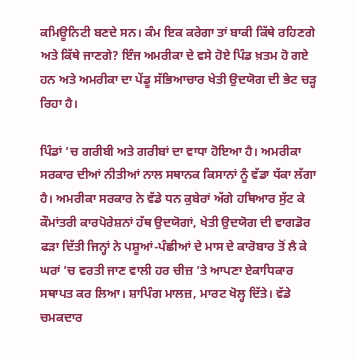ਕਮਿਊਨਿਟੀ ਬਣਦੇ ਸਨ। ਕੰਮ ਇਕ ਕਰੇਗਾ ਤਾਂ ਬਾਕੀ ਕਿੱਥੇ ਰਹਿਣਗੇ ਅਤੇ ਕਿੱਥੇ ਜਾਣਗੇ? ਇੰਜ ਅਮਰੀਕਾ ਦੇ ਵਸੇ ਹੋਏ ਪਿੰਡ ਖ਼ਤਮ ਹੋ ਗਏ ਹਨ ਅਤੇ ਅਮਰੀਕਾ ਦਾ ਪੇਂਡੂ ਸੱਭਿਆਚਾਰ ਖੇਤੀ ਉਦਯੋਗ ਦੀ ਭੇਟ ਚੜ੍ਹ ਰਿਹਾ ਹੈ।

ਪਿੰਡਾਂ ’ਚ ਗਰੀਬੀ ਅਤੇ ਗਰੀਬਾਂ ਦਾ ਵਾਧਾ ਹੋਇਆ ਹੈ। ਅਮਰੀਕਾ ਸਰਕਾਰ ਦੀਆਂ ਨੀਤੀਆਂ ਨਾਲ ਸਥਾਨਕ ਕਿਸਾਨਾਂ ਨੂੰ ਵੱਡਾ ਧੱਕਾ ਲੱਗਾ ਹੈ। ਅਮਰੀਕਾ ਸਰਕਾਰ ਨੇ ਵੱਡੇ ਧਨ ਕੁਬੇਰਾਂ ਅੱਗੇ ਹਥਿਆਰ ਸੁੱਟ ਕੇ ਕੌਮਾਂਤਰੀ ਕਾਰਪੋਰੇਸ਼ਨਾਂ ਹੱਥ ਉਦਯੋਗਾਂ, ਖੇਤੀ ਉਦਯੋਗ ਦੀ ਵਾਗਡੋਰ ਫੜਾ ਦਿੱਤੀ ਜਿਨ੍ਹਾਂ ਨੇ ਪਸ਼ੂਆਂ-ਪੰਛੀਆਂ ਦੇ ਮਾਸ ਦੇ ਕਾਰੋਬਾਰ ਤੋਂ ਲੈ ਕੇ ਘਰਾਂ ’ਚ ਵਰਤੀ ਜਾਣ ਵਾਲੀ ਹਰ ਚੀਜ਼ ’ਤੇ ਆਪਣਾ ਏਕਾਧਿਕਾਰ ਸਥਾਪਤ ਕਰ ਲਿਆ। ਸ਼ਾਪਿੰਗ ਮਾਲਜ਼, ਮਾਰਟ ਖੋਲ੍ਹ ਦਿੱਤੇ। ਵੱਡੇ ਚਮਕਦਾਰ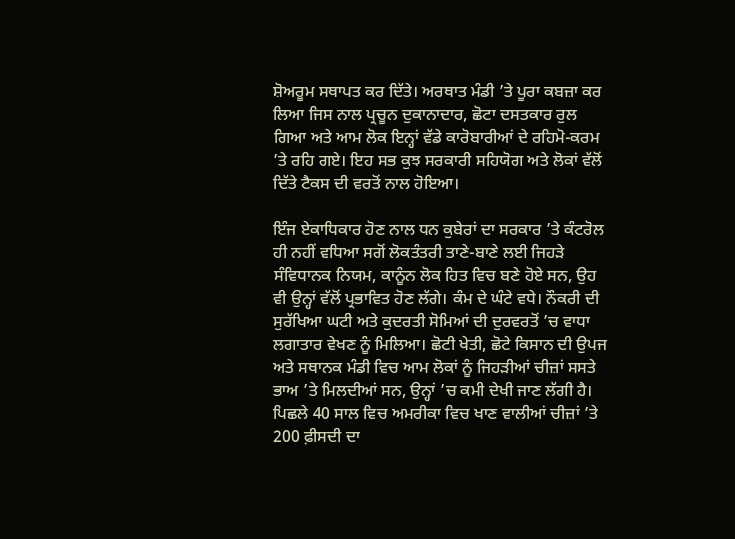ਸ਼ੋਅਰੂਮ ਸਥਾਪਤ ਕਰ ਦਿੱਤੇ। ਅਰਥਾਤ ਮੰਡੀ ’ਤੇ ਪੂਰਾ ਕਬਜ਼ਾ ਕਰ ਲਿਆ ਜਿਸ ਨਾਲ ਪ੍ਰਚੂਨ ਦੁਕਾਨਾਦਾਰ, ਛੋਟਾ ਦਸਤਕਾਰ ਰੁਲ ਗਿਆ ਅਤੇ ਆਮ ਲੋਕ ਇਨ੍ਹਾਂ ਵੱਡੇ ਕਾਰੋਬਾਰੀਆਂ ਦੇ ਰਹਿਮੋ-ਕਰਮ ’ਤੇ ਰਹਿ ਗਏ। ਇਹ ਸਭ ਕੁਝ ਸਰਕਾਰੀ ਸਹਿਯੋਗ ਅਤੇ ਲੋਕਾਂ ਵੱਲੋਂ ਦਿੱਤੇ ਟੈਕਸ ਦੀ ਵਰਤੋਂ ਨਾਲ ਹੋਇਆ।

ਇੰਜ ਏਕਾਧਿਕਾਰ ਹੋਣ ਨਾਲ ਧਨ ਕੁਬੇਰਾਂ ਦਾ ਸਰਕਾਰ ’ਤੇ ਕੰਟਰੋਲ ਹੀ ਨਹੀਂ ਵਧਿਆ ਸਗੋਂ ਲੋਕਤੰਤਰੀ ਤਾਣੇ-ਬਾਣੇ ਲਈ ਜਿਹੜੇ ਸੰਵਿਧਾਨਕ ਨਿਯਮ, ਕਾਨੂੰਨ ਲੋਕ ਹਿਤ ਵਿਚ ਬਣੇ ਹੋਏ ਸਨ, ਉਹ ਵੀ ਉਨ੍ਹਾਂ ਵੱਲੋਂ ਪ੍ਰਭਾਵਿਤ ਹੋਣ ਲੱਗੇ। ਕੰਮ ਦੇ ਘੰਟੇ ਵਧੇ। ਨੌਕਰੀ ਦੀ ਸੁਰੱਖਿਆ ਘਟੀ ਅਤੇ ਕੁਦਰਤੀ ਸੋਮਿਆਂ ਦੀ ਦੁਰਵਰਤੋਂ ’ਚ ਵਾਧਾ ਲਗਾਤਾਰ ਵੇਖਣ ਨੂੰ ਮਿਲਿਆ। ਛੋਟੀ ਖੇਤੀ, ਛੋਟੇ ਕਿਸਾਨ ਦੀ ਉਪਜ ਅਤੇ ਸਥਾਨਕ ਮੰਡੀ ਵਿਚ ਆਮ ਲੋਕਾਂ ਨੂੰ ਜਿਹੜੀਆਂ ਚੀਜ਼ਾਂ ਸਸਤੇ ਭਾਅ ’ਤੇ ਮਿਲਦੀਆਂ ਸਨ, ਉਨ੍ਹਾਂ ’ਚ ਕਮੀ ਦੇਖੀ ਜਾਣ ਲੱਗੀ ਹੈ। ਪਿਛਲੇ 40 ਸਾਲ ਵਿਚ ਅਮਰੀਕਾ ਵਿਚ ਖਾਣ ਵਾਲੀਆਂ ਚੀਜ਼ਾਂ ’ਤੇ 200 ਫ਼ੀਸਦੀ ਦਾ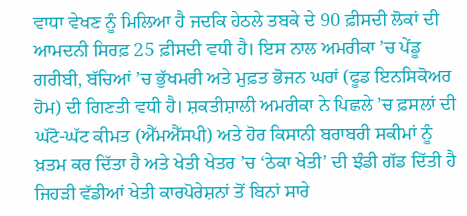ਵਾਧਾ ਵੇਖਣ ਨੂੰ ਮਿਲਿਆ ਹੈ ਜਦਕਿ ਹੇਠਲੇ ਤਬਕੇ ਦੇ 90 ਫ਼ੀਸਦੀ ਲੋਕਾਂ ਦੀ ਆਮਦਨੀ ਸਿਰਫ਼ 25 ਫ਼ੀਸਦੀ ਵਧੀ ਹੈ। ਇਸ ਨਾਲ ਅਮਰੀਕਾ ’ਚ ਪੇਂਡੂ ਗਰੀਬੀ, ਬੱਚਿਆਂ ’ਚ ਭੁੱਖਮਰੀ ਅਤੇ ਮੁਫ਼ਤ ਭੋਜਨ ਘਰਾਂ (ਫੂਡ ਇਨਸਿਕੋਅਰ ਹੋਮ) ਦੀ ਗਿਣਤੀ ਵਧੀ ਹੈ। ਸ਼ਕਤੀਸ਼ਾਲੀ ਅਮਰੀਕਾ ਨੇ ਪਿਛਲੇ ’ਚ ਫ਼ਸਲਾਂ ਦੀ ਘੱਟੋ-ਘੱਟ ਕੀਮਤ (ਐੱਮਐੱਸਪੀ) ਅਤੇ ਹੋਰ ਕਿਸਾਨੀ ਬਰਾਬਰੀ ਸਕੀਮਾਂ ਨੂੰ ਖ਼ਤਮ ਕਰ ਦਿੱਤਾ ਹੈ ਅਤੇ ਖੇਤੀ ਖੇਤਰ ’ਚ ‘ਠੇਕਾ ਖੇਤੀ’ ਦੀ ਝੰਡੀ ਗੱਡ ਦਿੱਤੀ ਹੈ ਜਿਹੜੀ ਵੱਡੀਆਂ ਖੇਤੀ ਕਾਰਪੋਰੇਸ਼ਨਾਂ ਤੋਂ ਬਿਨਾਂ ਸਾਰੇ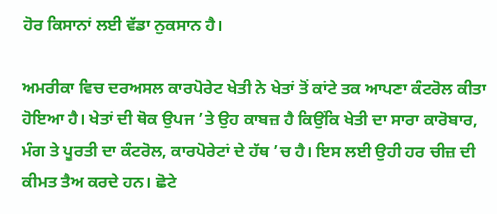ਹੋਰ ਕਿਸਾਨਾਂ ਲਈ ਵੱਡਾ ਨੁਕਸਾਨ ਹੈ।

ਅਮਰੀਕਾ ਵਿਚ ਦਰਅਸਲ ਕਾਰਪੋਰੇਟ ਖੇਤੀ ਨੇ ਖੇਤਾਂ ਤੋਂ ਕਾਂਟੇ ਤਕ ਆਪਣਾ ਕੰਟਰੋਲ ਕੀਤਾ ਹੋਇਆ ਹੈ। ਖੇਤਾਂ ਦੀ ਥੋਕ ਉਪਜ ’ਤੇ ਉਹ ਕਾਬਜ਼ ਹੈ ਕਿਉਂਕਿ ਖੇਤੀ ਦਾ ਸਾਰਾ ਕਾਰੋਬਾਰ, ਮੰਗ ਤੇ ਪੂਰਤੀ ਦਾ ਕੰਟਰੋਲ, ਕਾਰਪੋਰੇਟਾਂ ਦੇ ਹੱਥ ’ਚ ਹੈ। ਇਸ ਲਈ ਉਹੀ ਹਰ ਚੀਜ਼ ਦੀ ਕੀਮਤ ਤੈਅ ਕਰਦੇ ਹਨ। ਛੋਟੇ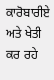ਕਾਰੋਬਾਰੀਏ ਅਤੇ ਖੇਤੀ ਕਰ ਰਹੇ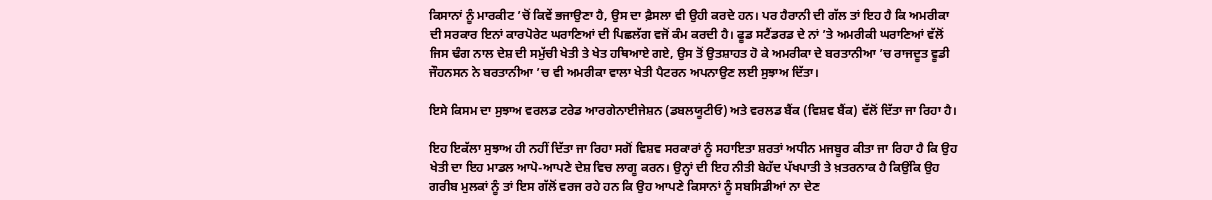ਕਿਸਾਨਾਂ ਨੂੰ ਮਾਰਕੀਟ ’ਚੋਂ ਕਿਵੇਂ ਭਜਾਉਣਾ ਹੈ, ਉਸ ਦਾ ਫ਼ੈਸਲਾ ਵੀ ਉਹੀ ਕਰਦੇ ਹਨ। ਪਰ ਹੈਰਾਨੀ ਦੀ ਗੱਲ ਤਾਂ ਇਹ ਹੈ ਕਿ ਅਮਰੀਕਾ ਦੀ ਸਰਕਾਰ ਇਨਾਂ ਕਾਰਪੋਰੇਟ ਘਰਾਣਿਆਂ ਦੀ ਪਿਛਲੱਗ ਵਜੋਂ ਕੰਮ ਕਰਦੀ ਹੈ। ਫੂਡ ਸਟੈਂਡਰਡ ਦੇ ਨਾਂ ’ਤੇ ਅਮਰੀਕੀ ਘਰਾਣਿਆਂ ਵੱਲੋਂ ਜਿਸ ਢੰਗ ਨਾਲ ਦੇਸ਼ ਦੀ ਸਮੁੱਚੀ ਖੇਤੀ ਤੇ ਖੇਤ ਹਥਿਆਏ ਗਏ, ਉਸ ਤੋਂ ਉਤਸ਼ਾਹਤ ਹੋ ਕੇ ਅਮਰੀਕਾ ਦੇ ਬਰਤਾਨੀਆ ’ਚ ਰਾਜਦੂਤ ਵੂਡੀ ਜੌਹਨਸਨ ਨੇ ਬਰਤਾਨੀਆ ’ਚ ਵੀ ਅਮਰੀਕਾ ਵਾਲਾ ਖੇਤੀ ਪੈਟਰਨ ਅਪਨਾਉਣ ਲਈ ਸੁਝਾਅ ਦਿੱਤਾ।

ਇਸੇ ਕਿਸਮ ਦਾ ਸੁਝਾਅ ਵਰਲਡ ਟਰੇਡ ਆਰਗੇਨਾਈਜੇਸ਼ਨ (ਡਬਲਯੂਟੀਓ) ਅਤੇ ਵਰਲਡ ਬੈਂਕ (ਵਿਸ਼ਵ ਬੈਂਕ) ਵੱਲੋਂ ਦਿੱਤਾ ਜਾ ਰਿਹਾ ਹੈ।

ਇਹ ਇਕੱਲਾ ਸੁਝਾਅ ਹੀ ਨਹੀਂ ਦਿੱਤਾ ਜਾ ਰਿਹਾ ਸਗੋਂ ਵਿਸ਼ਵ ਸਰਕਾਰਾਂ ਨੂੰ ਸਹਾਇਤਾ ਸ਼ਰਤਾਂ ਅਧੀਨ ਮਜਬੂਰ ਕੀਤਾ ਜਾ ਰਿਹਾ ਹੈ ਕਿ ਉਹ ਖੇਤੀ ਦਾ ਇਹ ਮਾਡਲ ਆਪੋ-ਆਪਣੇ ਦੇਸ਼ ਵਿਚ ਲਾਗੂ ਕਰਨ। ਉਨ੍ਹਾਂ ਦੀ ਇਹ ਨੀਤੀ ਬੇਹੱਦ ਪੱਖਪਾਤੀ ਤੇ ਖ਼ਤਰਨਾਕ ਹੈ ਕਿਉਂਕਿ ਉਹ ਗਰੀਬ ਮੁਲਕਾਂ ਨੂੰ ਤਾਂ ਇਸ ਗੱਲੋਂ ਵਰਜ ਰਹੇ ਹਨ ਕਿ ਉਹ ਆਪਣੇ ਕਿਸਾਨਾਂ ਨੂੰ ਸਬਸਿਡੀਆਂ ਨਾ ਦੇਣ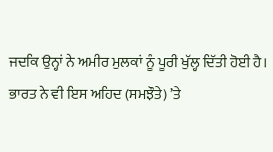ਜਦਕਿ ਉਨ੍ਹਾਂ ਨੇ ਅਮੀਰ ਮੁਲਕਾਂ ਨੂੰ ਪੂਰੀ ਖੁੱਲ੍ਹ ਦਿੱਤੀ ਹੋਈ ਹੈ। ਭਾਰਤ ਨੇ ਵੀ ਇਸ ਅਹਿਦ (ਸਮਝੌਤੇ) ’ਤੇ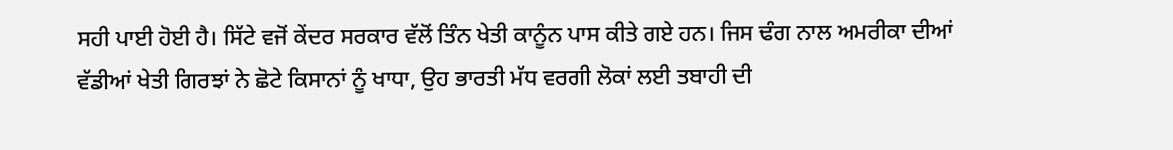ਸਹੀ ਪਾਈ ਹੋਈ ਹੈ। ਸਿੱਟੇ ਵਜੋਂ ਕੇਂਦਰ ਸਰਕਾਰ ਵੱਲੋਂ ਤਿੰਨ ਖੇਤੀ ਕਾਨੂੰਨ ਪਾਸ ਕੀਤੇ ਗਏ ਹਨ। ਜਿਸ ਢੰਗ ਨਾਲ ਅਮਰੀਕਾ ਦੀਆਂ ਵੱਡੀਆਂ ਖੇਤੀ ਗਿਰਝਾਂ ਨੇ ਛੋਟੇ ਕਿਸਾਨਾਂ ਨੂੰ ਖਾਧਾ, ਉਹ ਭਾਰਤੀ ਮੱਧ ਵਰਗੀ ਲੋਕਾਂ ਲਈ ਤਬਾਹੀ ਦੀ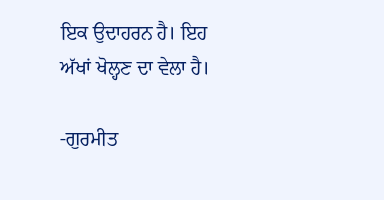ਇਕ ਉਦਾਹਰਨ ਹੈ। ਇਹ ਅੱਖਾਂ ਖੋਲ੍ਹਣ ਦਾ ਵੇਲਾ ਹੈ।

-ਗੁਰਮੀਤ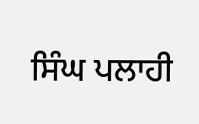ਸਿੰਘ ਪਲਾਹੀ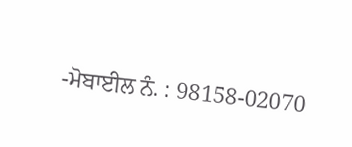-ਮੋਬਾਈਲ ਨੰ. : 98158-02070